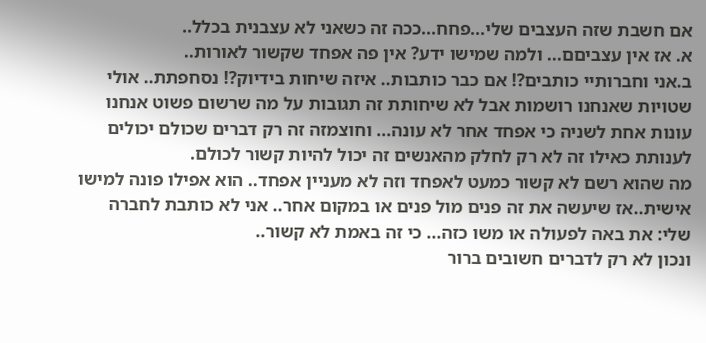אם חשבת שזה העצבים שלי...פחח...ככה זה כשאני לא עצבנית בכלל..
א. אז אין עצביםם... ולמה שמישו ידע? אין פה אפחד שקשור לאורות..
ב.אני וחברותיי כותבים?! אם כבר כותבות.. איזה שיחות בידיוק?! נסחפתת.. אולי שטויות שאנחנו רושמות אבל לא שיחותת זה תגובות על מה שרשום פשוט אנחנו עונות אחת לשניה כי אפחד אחר לא עונה... וחוצמזה זה רק דברים שכולם יכולים לענותת כאילו זה לא רק לחלק מהאנשים זה יכול להיות קשור לכולם.
מה שהוא רשם לא קשור כמעט לאפחד וזה לא מעניין אפחד.. הוא אפילו פונה למישו אישית..אז שיעשה את זה פנים מול פנים או במקום אחר.. אני לא כותבת לחברה שלי: את באה לפעולה או משו כזה... כי זה באמת לא קשור..
ונכון לא רק לדברים חשובים ברור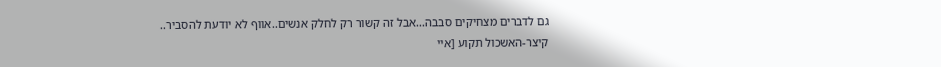גם לדברים מצחיקים סבבה...אבל זה קשור רק לחלק אנשים..אווף לא יודעת להסביר..
קיצר-האשכול תקוע [איי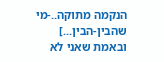הנקמה מתוקה..-מי שהבין-הבין...] ובאמת שאני לא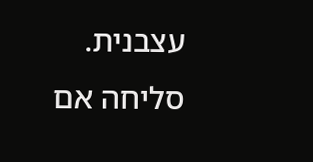עצבנית. סליחה אם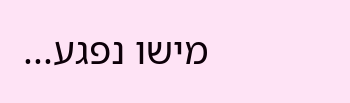מישו נפגע...